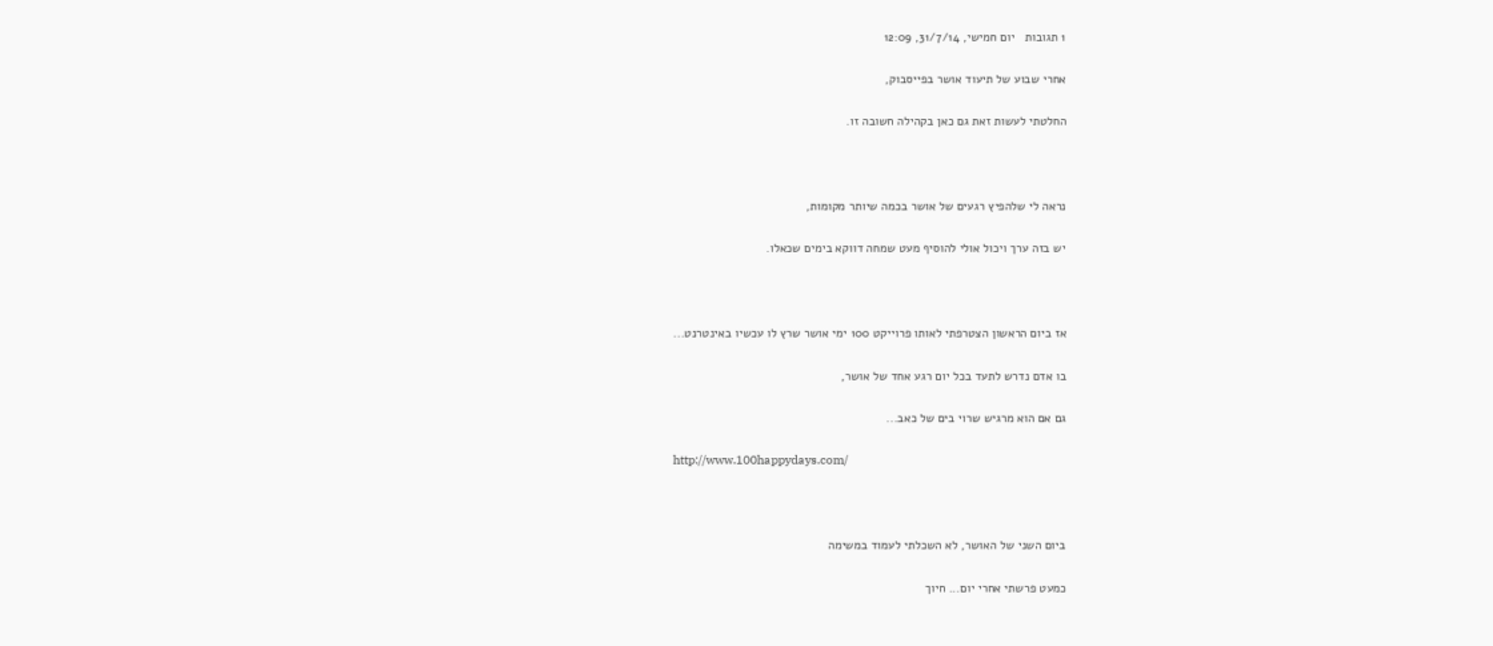1 תגובות   יום חמישי, 31/7/14, 12:09

אחרי שבוע של תיעוד אושר בפייסבוק,

החלטתי לעשות זאת גם כאן בקהילה חשובה זו.



נראה לי שלהפיץ רגעים של אושר בכמה שיותר מקומות,

יש בזה ערך ויכול אולי להוסיף מעט שמחה דווקא בימים שכאלו.



אז ביום הראשון הצטרפתי לאותו פרוייקט 100 ימי אושר שרץ לו עכשיו באינטרנט...

בו אדם נדרש לתעד בכל יום רגע אחד של אושר,

גם אם הוא מרגיש שרוי בים של כאב...

http://www.100happydays.com/



ביום השני של האושר, לא השכלתי לעמוד במשימה

כמעט פרשתי אחרי יום... חיוך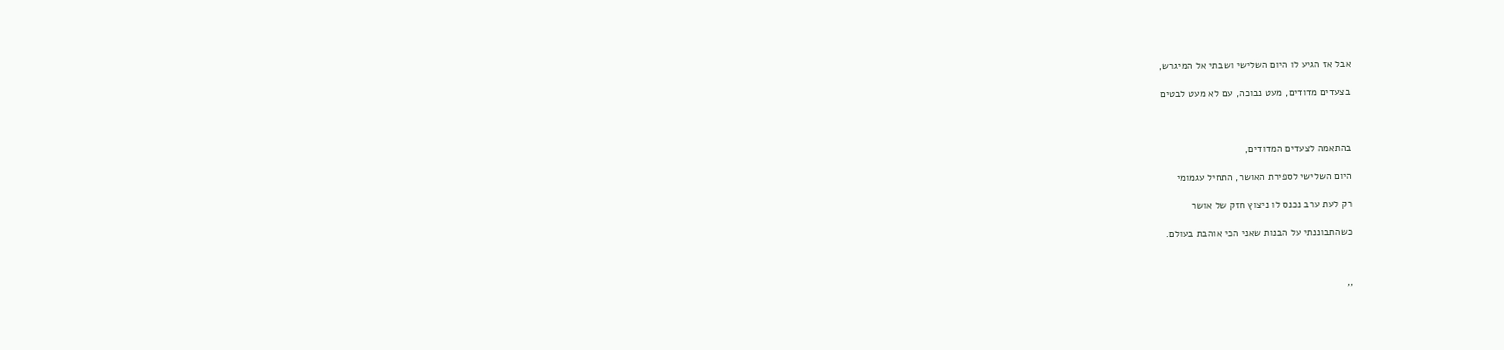אבל אז הגיע לו היום השלישי ושבתי אל המיגרש,

בצעדים מדודים, מעט נבוכה, עם לא מעט לבטים



בהתאמה לצעדים המדודים,

היום השלישי לספירת האושר, התחיל עגמומי

רק לעת ערב נכנס לו ניצוץ חזק של אושר

כשהתבוננתי על הבנות שאני הכי אוהבת בעולם.



''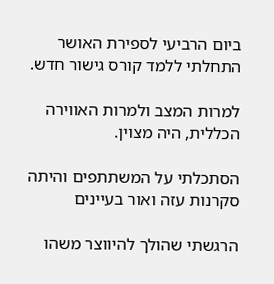ביום הרביעי לספירת האושר התחלתי ללמד קורס גישור חדש.

למרות המצב ולמרות האווירה הכללית, היה מצוין.

הסתכלתי על המשתתפים והיתה סקרנות עזה ואור בעיינים

הרגשתי שהולך להיווצר משהו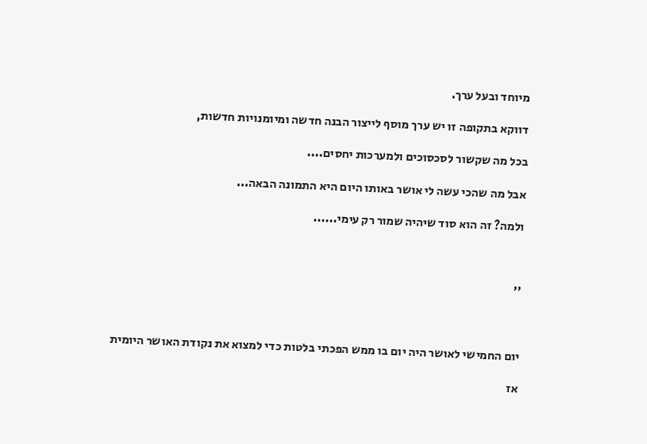מיוחד ובעל ערך.

דווקא בתקופה זו יש ערך מוסף לייצור הבנה חדשה ומיומנויות חדשות,

בכל מה שקשור לסכסוכים ולמערכות יחסים....

אבל מה שהכי עשה לי אושר באותו היום היא התמונה הבאה...

ולמה? זה הוא סוד שיהיה שמור רק עימי......



''



יום החמישי לאושר היה יום בו ממש הפכתי בלטות כדי למצוא את נקודת האושר היומית

אז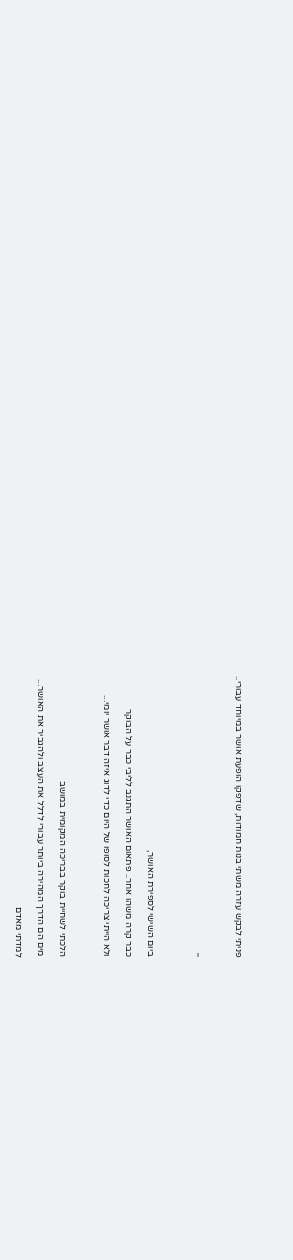פניתי לבקש עזרה משתי בנות חמודות, שדפקו הופעת אושר במיוחד עבורי..



''



ביום השישי לספירת האושר,

כבר קרה משהו אחר.. פתאום האושר התגנב לליבי כבר על הבוקר

ולא הייתי צריכה לחכות לסופו של היום כדי לדוג איזה דבר אושר יומי...



הלכתי לשחיית בוקר בבריכה המקומית במושב

מים הם הדרך המהירה ביותר עבורי לדלל את העצב ולהגביר את האושר...

למדתי מאדם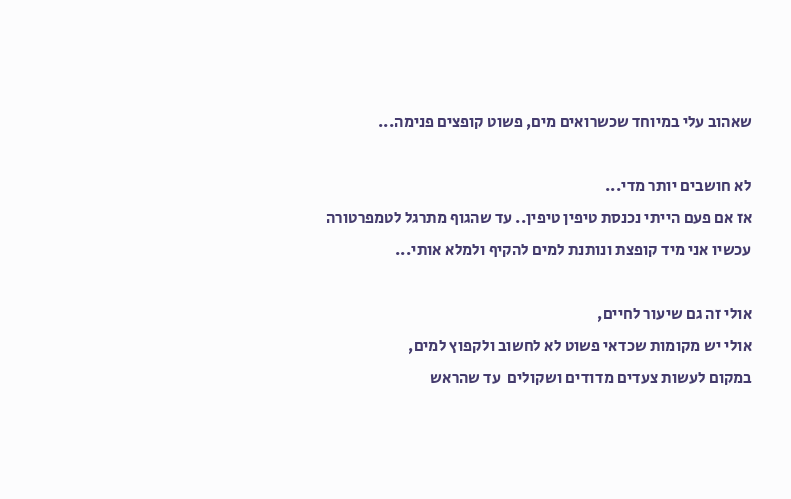שאהוב עלי במיוחד שכשרואים מים, פשוט קופצים פנימה...

לא חושבים יותר מדי...
אז אם פעם הייתי נכנסת טיפין טיפין.. עד שהגוף מתרגל לטמפרטורה
עכשיו אני מיד קופצת ונותנת למים להקיף ולמלא אותי...

אולי זה גם שיעור לחיים,
אולי יש מקומות שכדאי פשוט לא לחשוב ולקפוץ למים,
במקום לעשות צעדים מדודים ושקולים  עד שהראש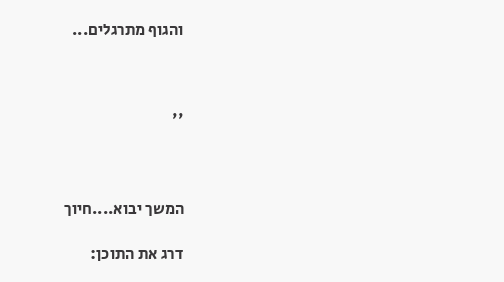והגוף מתרגלים...



''



המשך יבוא....חיוך

דרג את התוכן: